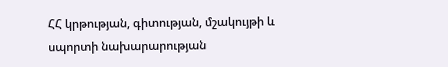ՀՀ կրթության, գիտության, մշակույթի և սպորտի նախարարության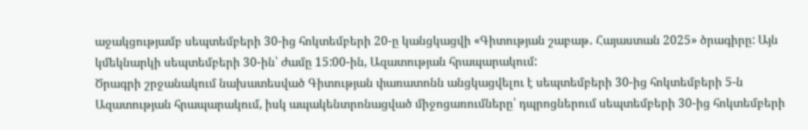աջակցությամբ սեպտեմբերի 30-ից հոկտեմբերի 20-ը կանցկացվի «Գիտության շաբաթ․ Հայաստան 2025» ծրագիրը: Այն կմեկնարկի սեպտեմբերի 30-ին՝ ժամը 15:00-ին, Ազատության հրապարակում:
Ծրագրի շրջանակում նախատեսված Գիտության փառատոնն անցկացվելու է սեպտեմբերի 30-ից հոկտեմբերի 5-ն Ազատության հրապարակում, իսկ ապակենտրոնացված միջոցառումները՝ դպրոցներում սեպտեմբերի 30-ից հոկտեմբերի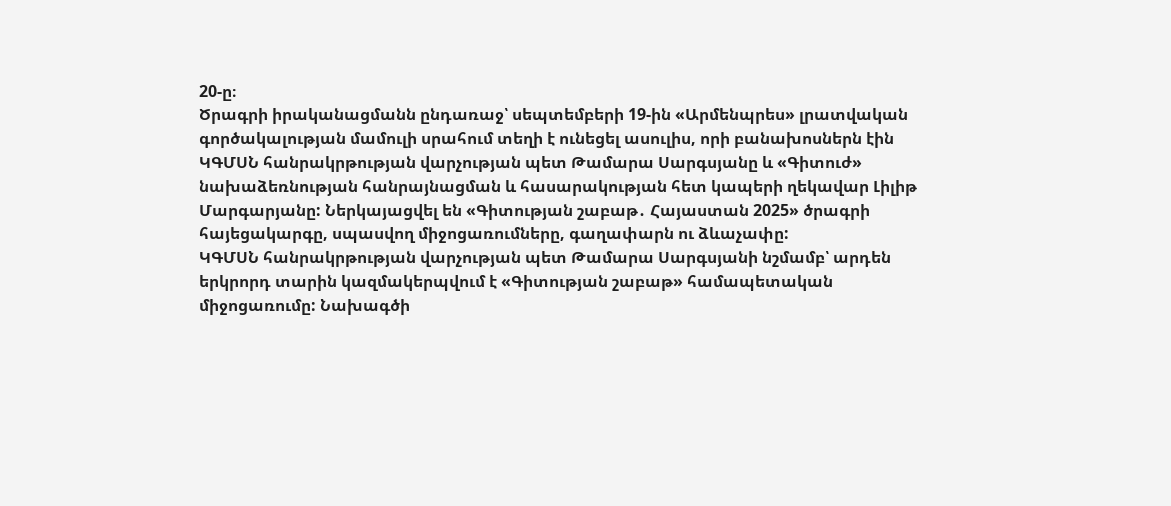20-ը։
Ծրագրի իրականացմանն ընդառաջ՝ սեպտեմբերի 19-ին «Արմենպրես» լրատվական գործակալության մամուլի սրահում տեղի է ունեցել ասուլիս, որի բանախոսներն էին ԿԳՄՍՆ հանրակրթության վարչության պետ Թամարա Սարգսյանը և «Գիտուժ» նախաձեռնության հանրայնացման և հասարակության հետ կապերի ղեկավար Լիլիթ Մարգարյանը: Ներկայացվել են «Գիտության շաբաթ․ Հայաստան 2025» ծրագրի հայեցակարգը, սպասվող միջոցառումները, գաղափարն ու ձևաչափը:
ԿԳՄՍՆ հանրակրթության վարչության պետ Թամարա Սարգսյանի նշմամբ՝ արդեն երկրորդ տարին կազմակերպվում է «Գիտության շաբաթ» համապետական միջոցառումը: Նախագծի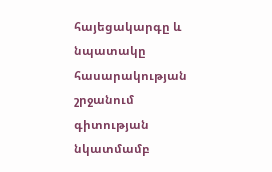հայեցակարգը և նպատակը հասարակության շրջանում գիտության նկատմամբ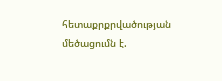հետաքրքրվածության մեծացումն է.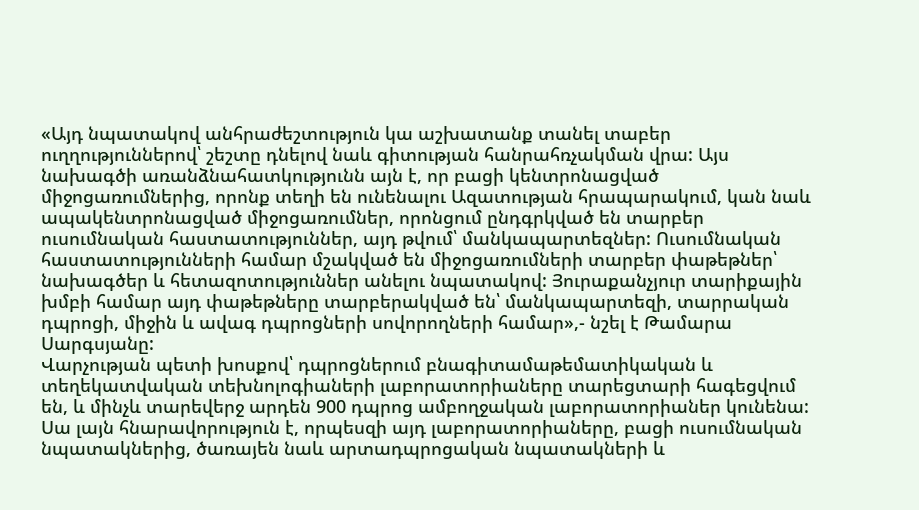«Այդ նպատակով անհրաժեշտություն կա աշխատանք տանել տաբեր ուղղություններով՝ շեշտը դնելով նաև գիտության հանրահռչակման վրա: Այս նախագծի առանձնահատկությունն այն է, որ բացի կենտրոնացված միջոցառումներից, որոնք տեղի են ունենալու Ազատության հրապարակում, կան նաև ապակենտրոնացված միջոցառումներ, որոնցում ընդգրկված են տարբեր ուսումնական հաստատություններ, այդ թվում՝ մանկապարտեզներ: Ուսումնական հաստատությունների համար մշակված են միջոցառումների տարբեր փաթեթներ՝ նախագծեր և հետազոտություններ անելու նպատակով: Յուրաքանչյուր տարիքային խմբի համար այդ փաթեթները տարբերակված են՝ մանկապարտեզի, տարրական դպրոցի, միջին և ավագ դպրոցների սովորողների համար»,- նշել է Թամարա Սարգսյանը:
Վարչության պետի խոսքով՝ դպրոցներում բնագիտամաթեմատիկական և տեղեկատվական տեխնոլոգիաների լաբորատորիաները տարեցտարի հագեցվում են, և մինչև տարեվերջ արդեն 900 դպրոց ամբողջական լաբորատորիաներ կունենա: Սա լայն հնարավորություն է, որպեսզի այդ լաբորատորիաները, բացի ուսումնական նպատակներից, ծառայեն նաև արտադպրոցական նպատակների և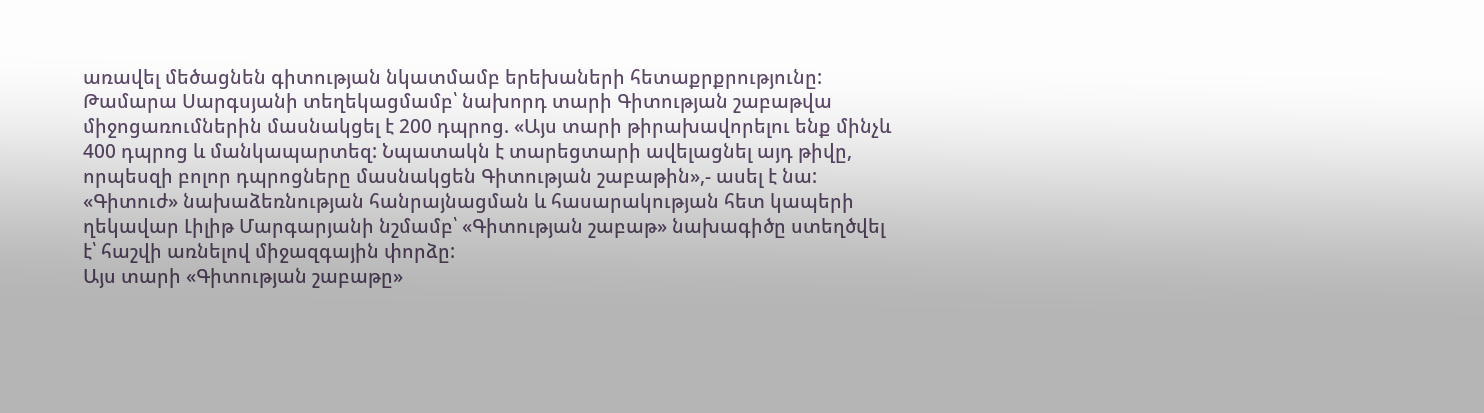առավել մեծացնեն գիտության նկատմամբ երեխաների հետաքրքրությունը:
Թամարա Սարգսյանի տեղեկացմամբ՝ նախորդ տարի Գիտության շաբաթվա միջոցառումներին մասնակցել է 200 դպրոց. «Այս տարի թիրախավորելու ենք մինչև 400 դպրոց և մանկապարտեզ: Նպատակն է տարեցտարի ավելացնել այդ թիվը, որպեսզի բոլոր դպրոցները մասնակցեն Գիտության շաբաթին»,- ասել է նա:
«Գիտուժ» նախաձեռնության հանրայնացման և հասարակության հետ կապերի ղեկավար Լիլիթ Մարգարյանի նշմամբ՝ «Գիտության շաբաթ» նախագիծը ստեղծվել է՝ հաշվի առնելով միջազգային փորձը:
Այս տարի «Գիտության շաբաթը»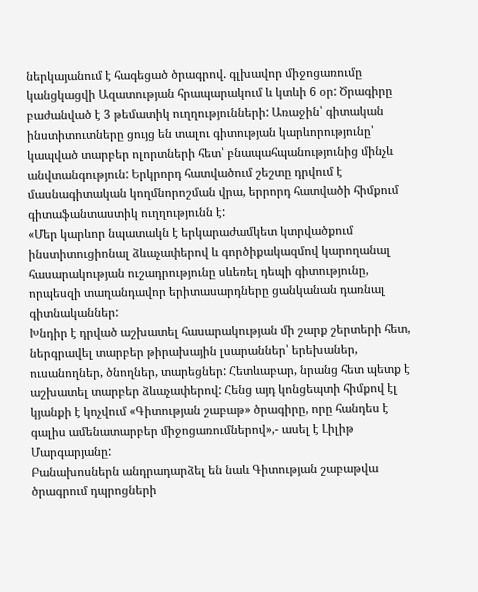ներկայանում է հագեցած ծրագրով. գլխավոր միջոցառումը կանցկացվի Ազատության հրապարակում և կտևի 6 օր: Ծրագիրը բաժանված է 3 թեմատիկ ուղղությունների: Առաջին՝ գիտական ինստիտուտները ցույց են տալու գիտության կարևորությունը՝ կապված տարբեր ոլորտների հետ՝ բնապահպանությունից մինչև անվտանգություն: Երկրորդ հատվածում շեշտը դրվում է մասնագիտական կողմնորոշման վրա, երրորդ հատվածի հիմքում գիտաֆանտաստիկ ուղղությունն է:
«Մեր կարևոր նպատակն է երկարաժամկետ կտրվածքում ինստիտուցիոնալ ձևաչափերով և գործիքակազմով կարողանալ հասարակության ուշադրությունը սևեռել դեպի գիտությունը, որպեսզի տաղանդավոր երիտասարդները ցանկանան դառնալ գիտնականներ:
Խնդիր է դրված աշխատել հասարակության մի շարք շերտերի հետ, ներգրավել տարբեր թիրախային լսարաններ՝ երեխաներ, ուսանողներ, ծնողներ, տարեցներ: Հետևաբար, նրանց հետ պետք է աշխատել տարբեր ձևաչափերով: Հենց այդ կոնցեպտի հիմքով էլ կյանքի է կոչվում «Գիտության շաբաթ» ծրագիրը, որը հանդես է գալիս ամենատարբեր միջոցառումներով»,- ասել է Լիլիթ Մարգարյանը:
Բանախոսներն անդրադարձել են նաև Գիտության շաբաթվա ծրագրում դպրոցների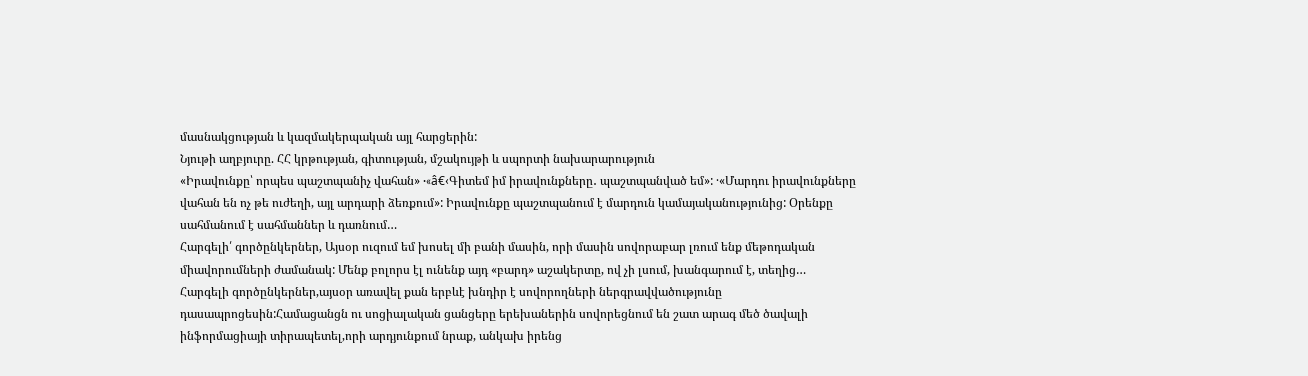մասնակցության և կազմակերպական այլ հարցերին:
Նյութի աղբյուրը. ՀՀ կրթության, գիտության, մշակույթի և սպորտի նախարարություն
«Իրավունքը՝ որպես պաշտպանիչ վահան» ·«â€‹Գիտեմ իմ իրավունքները․ պաշտպանված եմ»: ·«Մարդու իրավունքները վահան են ոչ թե ուժեղի, այլ արդարի ձեռքում»: Իրավունքը պաշտպանում է մարդուն կամայականությունից: Օրենքը սահմանում է սահմաններ և դառնում…
Հարգելի՛ գործընկերներ, Այսօր ուզում եմ խոսել մի բանի մասին, որի մասին սովորաբար լռում ենք մեթոդական միավորումների ժամանակ: Մենք բոլորս էլ ունենք այդ «բարդ» աշակերտը, ով չի լսում, խանգարում է, տեղից…
Հարգելի գործընկերներ,այսօր առավել քան երբևէ խնդիր է սովորողների ներգրավվածությունը դասապրոցեսին:Համացանցն ու սոցիալական ցանցերը երեխաներին սովորեցնում են շատ արագ մեծ ծավալի ինֆորմացիայի տիրապետել,որի արդյունքում նրաք, անկախ իրենց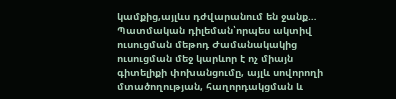կամքից,այլևս դժվարանում են ջանք…
Պատմական դիլեման՝որպես ակտիվ ուսուցման մեթոդ Ժամանակակից ուսուցման մեջ կարևոր է ոչ միայն գիտելիքի փոխանցումը, այլև սովորողի մտածողության, հաղորդակցման և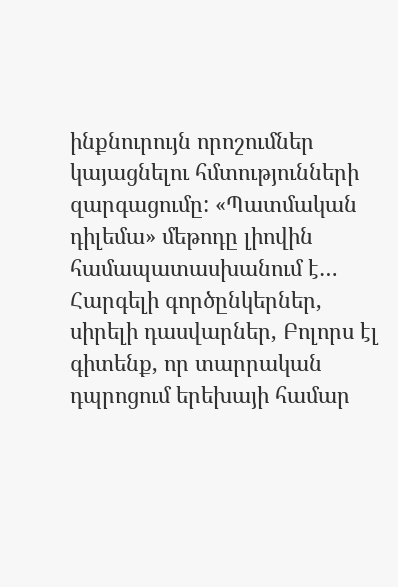ինքնուրույն որոշումներ կայացնելու հմտությունների զարգացումը: «Պատմական դիլեմա» մեթոդը լիովին համապատասխանում է…
Հարգելի գործընկերներ, սիրելի դասվարներ, Բոլորս էլ գիտենք, որ տարրական դպրոցում երեխայի համար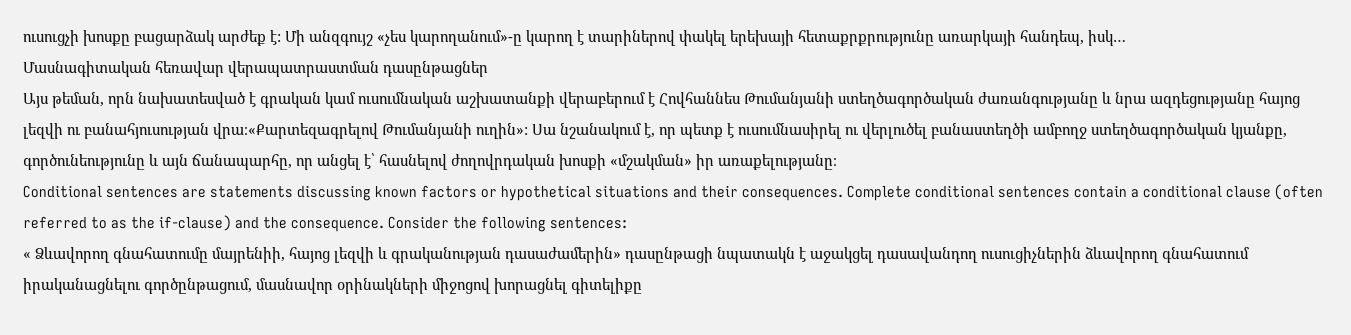ուսուցչի խոսքը բացարձակ արժեք է: Մի անզգույշ «չես կարողանում»-ը կարող է տարիներով փակել երեխայի հետաքրքրությունը առարկայի հանդեպ, իսկ…
Մասնագիտական հեռավար վերապատրաստման դասընթացներ
Այս թեման, որն նախատեսված է գրական կամ ուսումնական աշխատանքի վերաբերում է Հովհաննես Թումանյանի ստեղծագործական ժառանգությանը և նրա ազդեցությանը հայոց լեզվի ու բանահյուսության վրա։«Քարտեզագրելով Թումանյանի ուղին»: Սա նշանակում է, որ պետք է ուսումնասիրել ու վերլուծել բանաստեղծի ամբողջ ստեղծագործական կյանքը, գործունեությունը և այն ճանապարհը, որ անցել է՝ հասնելով ժողովրդական խոսքի «մշակման» իր առաքելությանը։
Conditional sentences are statements discussing known factors or hypothetical situations and their consequences. Complete conditional sentences contain a conditional clause (often referred to as the if-clause) and the consequence. Consider the following sentences:
« Ձևավորող գնահատումը մայրենիի, հայոց լեզվի և գրականության դասաժամերին» դասընթացի նպատակն է աջակցել դասավանդող ուսուցիչներին ձևավորող գնահատում իրականացնելու գործընթացում, մասնավոր օրինակների միջոցով խորացնել գիտելիքը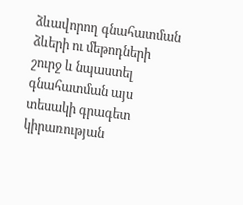ձևավորող գնահատման ձևերի ու մեթոդների շուրջ և նպաստել գնահատման այս տեսակի գրագետ կիրառության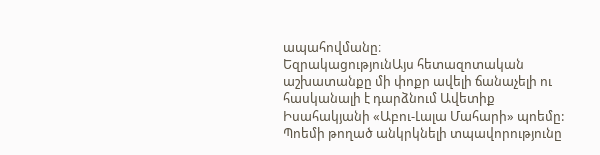ապահովմանը։
ԵզրակացությունԱյս հետազոտական աշխատանքը մի փոքր ավելի ճանաչելի ու հասկանալի է դարձնում Ավետիք Իսահակյանի «Աբու-Լալա Մահարի» պոեմը: Պոեմի թողած անկրկնելի տպավորությունը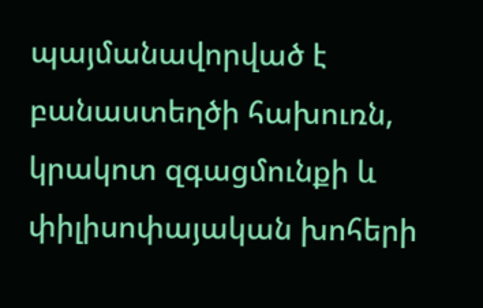պայմանավորված է բանաստեղծի հախուռն, կրակոտ զգացմունքի և փիլիսոփայական խոհերի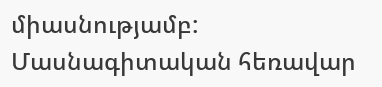միասնությամբ:
Մասնագիտական հեռավար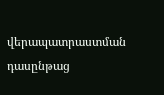վերապատրաստման դասընթաց